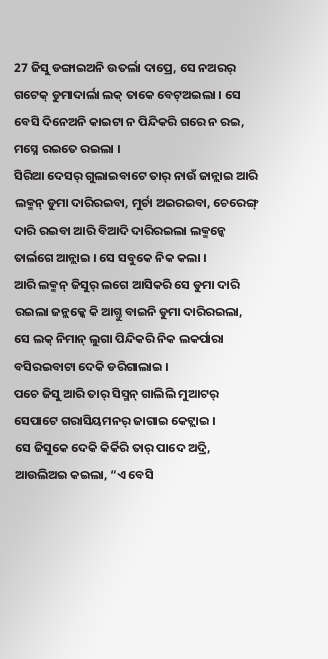27 ଜିସୁ ଡଙ୍ଗାଇଅନି ଉତର୍ଲା ଦାପ୍ରେ, ସେ ନଅରର୍ ଗଟେକ୍ ଡୁମାଦାର୍ଲା ଲକ୍ ତାକେ ବେଟ୍ଅଇଲା । ସେ ବେସି ଦିନେଅନି କାଇଟା ନ ପିନ୍ଦିକରି ଗରେ ନ ରଇ, ମସ୍ନେ ରଇତେ ରଇଲା ।
ସିରିଆ ଦେସର୍ ଗୁଲାଇବାଟେ ତାର୍ ନାଉଁ ଜାନ୍ଲାଇ ଆରି ଲକ୍ମନ୍ ଡୁମା ଦାରିରଇବା, ମୁର୍ଚା ଅଇରଇବା, ଚେରେଙ୍ଗ୍ ଦାରି ରଇବା ଆରି ବିଆଦି ଦାରିରଇଲା ଲକ୍ମନ୍କେ ତାର୍ଲଗେ ଆନ୍ଲାଇ । ସେ ସବୁକେ ନିକ କଲା ।
ଆରି ଲକ୍ମନ୍ ଜିସୁର୍ ଲଗେ ଆସିକରି ସେ ଡୁମା ଦାରି ରଇଲା ଜନ୍ଲକ୍କେ କି ଆଗ୍ତୁ ବାଇନି ଡୁମା ଦାରିରଇଲା, ସେ ଲକ୍ ନିମାନ୍ ଲୁଗା ପିନ୍ଦିକରି ନିକ ଲକର୍ପାରା ବସିରଇବାଟା ଦେକି ଡରିଗାଲାଇ ।
ପଚେ ଜିସୁ ଆରି ତାର୍ ସିସ୍ମନ୍ ଗାଲିଲି ମୁଆଟର୍ ସେପାଟେ ଗରାସିୟମନର୍ ଜାଗାଇ କେଟ୍ଲାଇ ।
ସେ ଜିସୁକେ ଦେକି କିର୍କିରି ତାର୍ ପାଦେ ଅଦ୍ରି, ଆଉଲିଅଇ କଇଲା, “ଏ ବେସି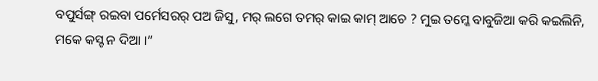ବପୁର୍ସଙ୍ଗ୍ ରଇବା ପର୍ମେସରର୍ ପଅ ଜିସୁ, ମର୍ ଲଗେ ତମର୍ କାଇ କାମ୍ ଆଚେ ? ମୁଇ ତମ୍କେ ବାବୁଜିଆ କରି କଇଲିନି, ମକେ କସ୍ଟ ନ ଦିଆ ।”